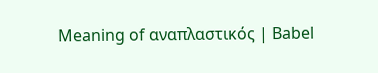Meaning of αναπλαστικός | Babel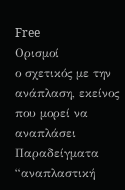Free
Ορισμοί
ο σχετικός με την ανάπλαση, εκείνος που μορεί να αναπλάσει
Παραδείγματα
“αναπλαστική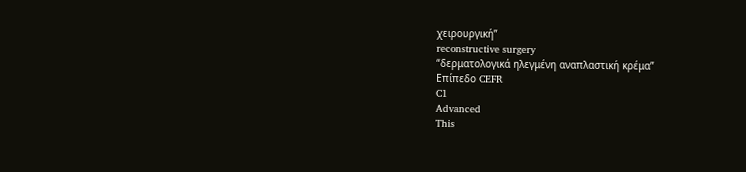χειρουργική”
reconstructive surgery
“δερματολογικά ηλεγμένη αναπλαστική κρέμα”
Επίπεδο CEFR
C1
Advanced
This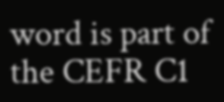word is part of the CEFR C1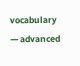vocabulary — advanced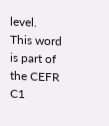level.
This word is part of the CEFR C1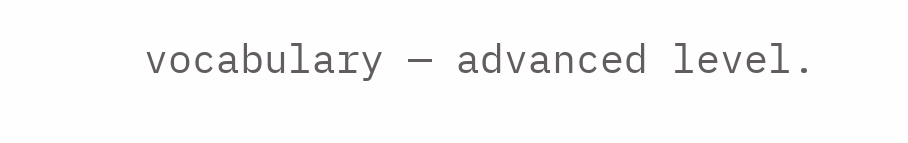vocabulary — advanced level.